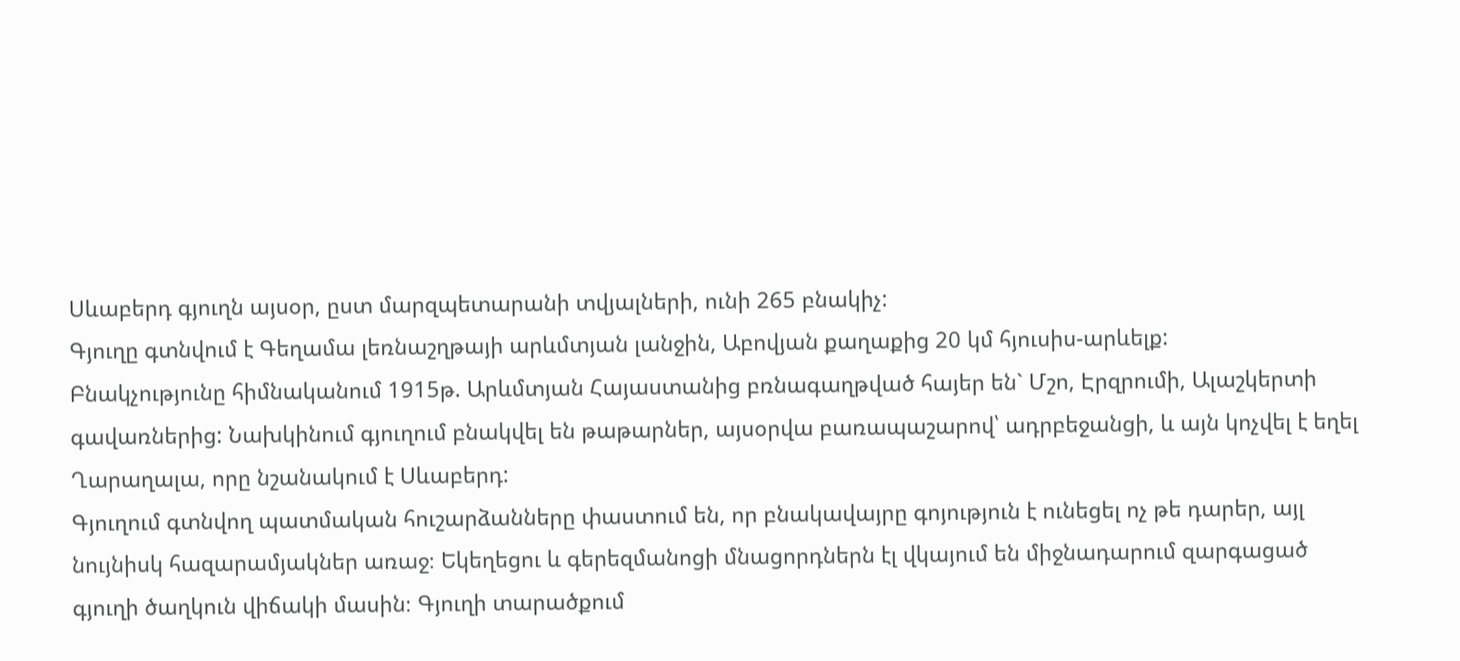Սևաբերդ գյուղն այսօր, ըստ մարզպետարանի տվյալների, ունի 265 բնակիչ:
Գյուղը գտնվում է Գեղամա լեռնաշղթայի արևմտյան լանջին, Աբովյան քաղաքից 20 կմ հյուսիս-արևելք:
Բնակչությունը հիմնականում 1915թ. Արևմտյան Հայաստանից բռնագաղթված հայեր են` Մշո, Էրզրումի, Ալաշկերտի գավառներից: Նախկինում գյուղում բնակվել են թաթարներ, այսօրվա բառապաշարով՝ ադրբեջանցի, և այն կոչվել է եղել Ղարաղալա, որը նշանակում է Սևաբերդ:
Գյուղում գտնվող պատմական հուշարձանները փաստում են, որ բնակավայրը գոյություն է ունեցել ոչ թե դարեր, այլ նույնիսկ հազարամյակներ առաջ։ Եկեղեցու և գերեզմանոցի մնացորդներն էլ վկայում են միջնադարում զարգացած գյուղի ծաղկուն վիճակի մասին։ Գյուղի տարածքում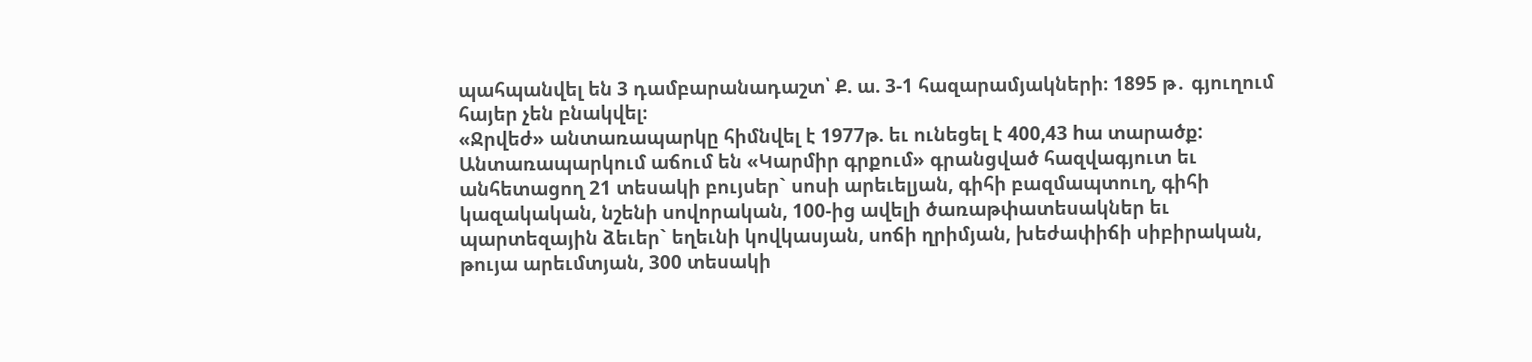պահպանվել են 3 դամբարանադաշտ՝ Ք. ա. 3-1 հազարամյակների։ 1895 թ․ գյուղում հայեր չեն բնակվել։
«Ջրվեժ» անտառապարկը հիմնվել է 1977թ. եւ ունեցել է 400,43 hա տարածք:
Անտառապարկում աճում են «Կարմիր գրքում» գրանցված հազվագյուտ եւ անհետացող 21 տեսակի բույսեր` սոսի արեւելյան, գիհի բազմապտուղ, գիհի կազակական, նշենի սովորական, 100-ից ավելի ծառաթփատեսակներ եւ պարտեզային ձեւեր` եղեւնի կովկասյան, սոճի ղրիմյան, խեժափիճի սիբիրական, թույա արեւմտյան, 300 տեսակի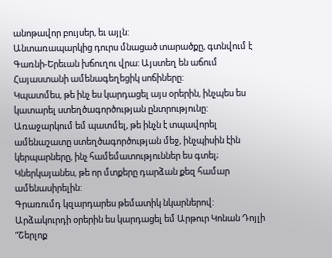անոթավոր բույսեր, եւ այլն:
Անտառապարկից դուրս մնացած տարածքը, գտնվում է Գառնի-Երեւան խճուղու վրա: Այստեղ են աճում Հայաստանի ամենագեղեցիկ սոճիները:
Կպատմես, թե ինչ ես կարդացել այս օրերին, ինչպես ես կատարել ստեղծագործության ընտրությունը:
Առաջարկում եմ պատմել, թե ինչն է տպավորել ամենաշատը ստեղծագործության մեջ, ինչպիսին էին կերպարները, ինչ համեմատություններ ես գտել;
Կներկայանես, թե որ մտքերը դարձան քեզ համար ամենասիրելին:
Գրառումդ կզարդարես թեմատիկ նկարներով:
Արձակուրդի օրերին ես կարդացել եմ Արթուր Կոնան Դոյլի “Շերլոք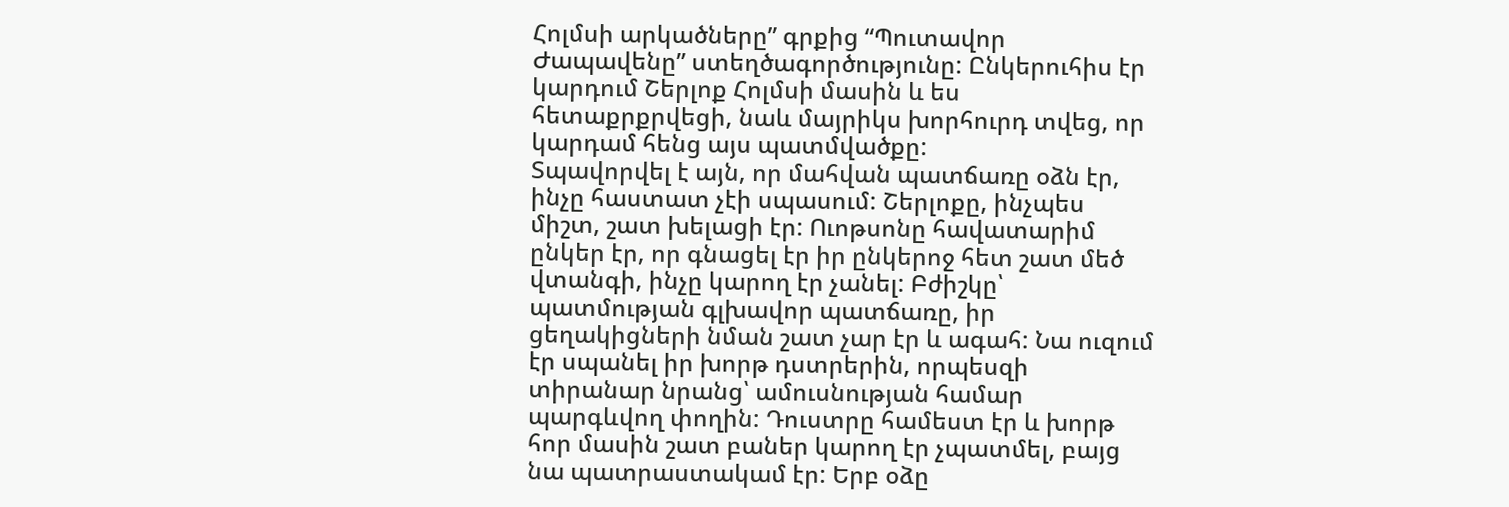Հոլմսի արկածները” գրքից “Պուտավոր Ժապավենը” ստեղծագործությունը: Ընկերուհիս էր կարդում Շերլոք Հոլմսի մասին և ես հետաքրքրվեցի, նաև մայրիկս խորհուրդ տվեց, որ կարդամ հենց այս պատմվածքը:
Տպավորվել է այն, որ մահվան պատճառը օձն էր, ինչը հաստատ չէի սպասում: Շերլոքը, ինչպես միշտ, շատ խելացի էր: Ուոթսոնը հավատարիմ ընկեր էր, որ գնացել էր իր ընկերոջ հետ շատ մեծ վտանգի, ինչը կարող էր չանել: Բժիշկը՝ պատմության գլխավոր պատճառը, իր ցեղակիցների նման շատ չար էր և ագահ: Նա ուզում էր սպանել իր խորթ դստրերին, որպեսզի տիրանար նրանց՝ ամուսնության համար պարգևվող փողին: Դուստրը համեստ էր և խորթ հոր մասին շատ բաներ կարող էր չպատմել, բայց նա պատրաստակամ էր: Երբ օձը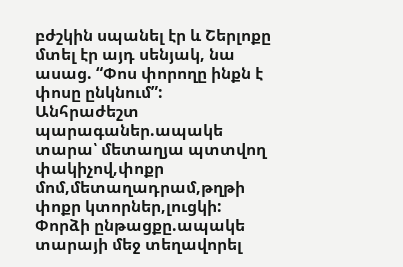բժշկին սպանել էր և Շերլոքը մտել էր այդ սենյակ, նա ասաց. “Փոս փորողը ինքն է փոսը ընկնում”:
Անհրաժեշտ պարագաներ.ապակե տարա՝ մետաղյա պտտվող փակիչով,փոքր մոմ,մետաղադրամ,թղթի փոքր կտորներ,լուցկի:
Փորձի ընթացքը.ապակե տարայի մեջ տեղավորել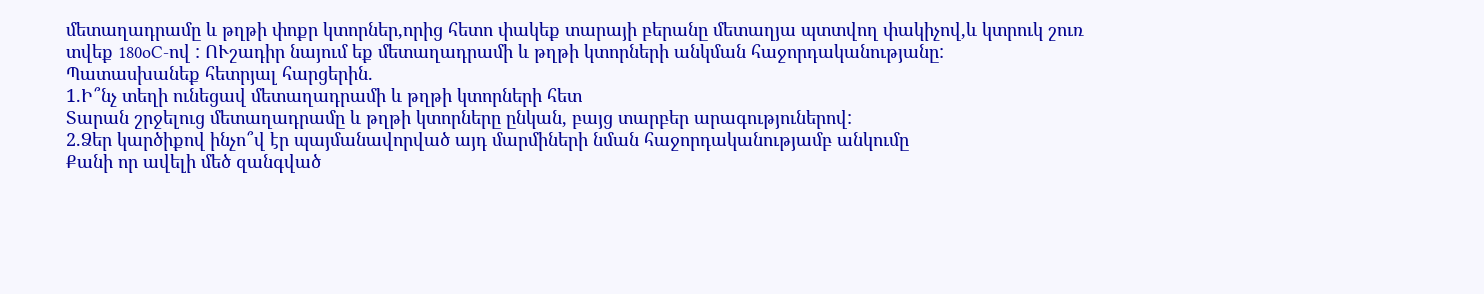մետաղադրամը և թղթի փոքր կտորներ,որից հետո փակեք տարայի բերանը մետաղյա պտտվող փակիչով,և կտրուկ շուռ տվեք 180oC-ով : ՈՒշադիր նայում եք մետաղադրամի և թղթի կտորների անկման հաջորդականությանը:
Պատասխանեք հետրյալ հարցերին.
1.Ի՞նչ տեղի ունեցավ մետաղադրամի և թղթի կտորների հետ
Տարան շրջելուց մետաղադրամը և թղթի կտորները ընկան, բայց տարբեր արագություներով:
2.Ձեր կարծիքով ինչո՞վ էր պայմանավորված այդ մարմիների նման հաջորդականությամբ անկումը
Քանի որ ավելի մեծ զանգված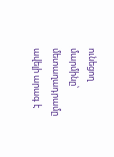ունեցող մարմինը՝ մետաղադրամը ավելի արագ է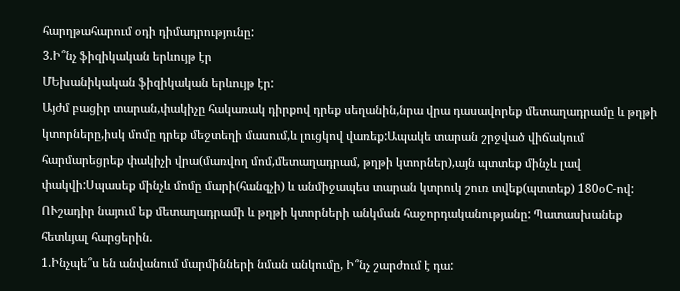հարղթահարում օդի դիմադրությունը:
3.Ի՞նչ ֆիզիկական երևույթ էր
ՄԵխանիկական ֆիզիկական երևույթ էր:
Այժմ բացիր տարան,փակիչը հակառակ դիրքով դրեք սեղանին,նրա վրա դասավորեք մետաղադրամը և թղթի կտորները,իսկ մոմը դրեք մեջտեղի մասում,և լուցկով վառեք:Ապակե տարան շրջված վիճակում հարմարեցրեք փակիչի վրա(մառվող մոմ,մետաղադրամ, թղթի կտորներ),այն պտտեք մինչև լավ փակվի:Սպասեք մինչև մոմը մարի(հանգչի) և անմիջապես տարան կտրուկ շուռ տվեք(պտտեք) 180օC-ով:
ՈՒշադիր նայում եք մետաղադրամի և թղթի կտորների անկման հաջորդականությանը: Պատասխանեք հետևյալ հարցերին.
1.Ինչպե՞ս են անվանում մարմինների նման անկումը, Ի՞նչ շարժում է դա: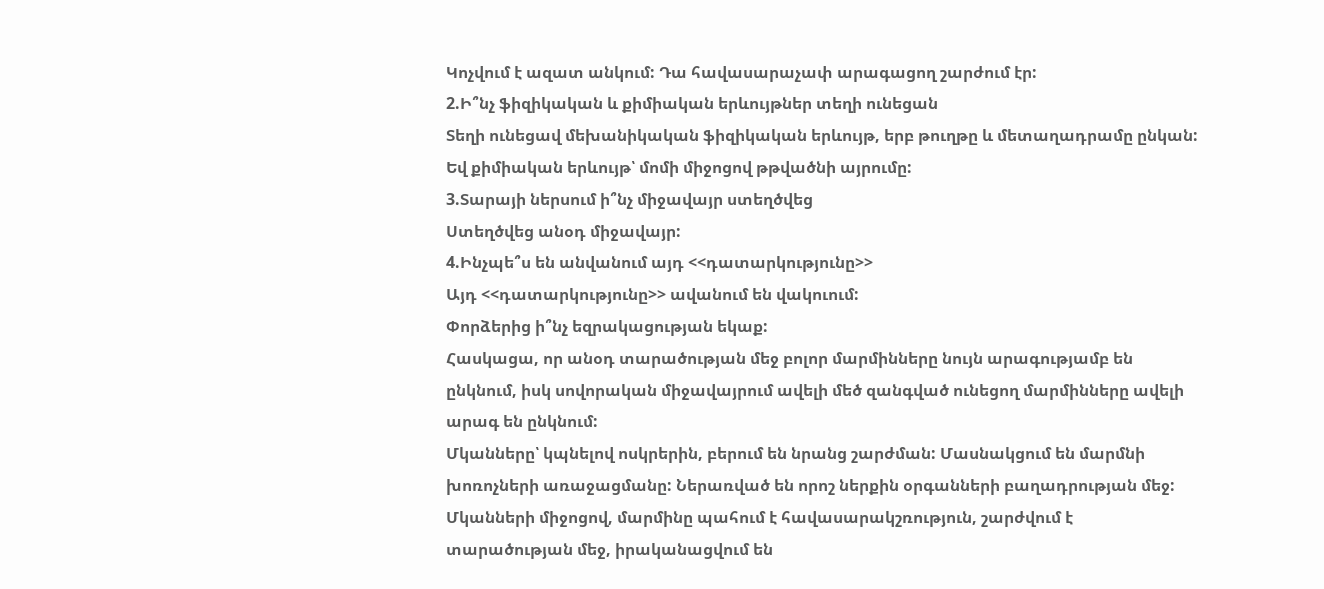Կոչվում է ազատ անկում: Դա հավասարաչափ արագացող շարժում էր:
2.Ի՞նչ ֆիզիկական և քիմիական երևույթներ տեղի ունեցան
Տեղի ունեցավ մեխանիկական ֆիզիկական երևույթ, երբ թուղթը և մետաղադրամը ընկան: Եվ քիմիական երևույթ՝ մոմի միջոցով թթվածնի այրումը:
3.Տարայի ներսում ի՞նչ միջավայր ստեղծվեց
Ստեղծվեց անօդ միջավայր:
4.Ինչպե՞ս են անվանում այդ <<դատարկությունը>>
Այդ <<դատարկությունը>> ավանում են վակուում:
Փորձերից ի՞նչ եզրակացության եկաք:
Հասկացա, որ անօդ տարածության մեջ բոլոր մարմինները նույն արագությամբ են ընկնում, իսկ սովորական միջավայրում ավելի մեծ զանգված ունեցող մարմինները ավելի արագ են ընկնում:
Մկանները՝ կպնելով ոսկրերին, բերում են նրանց շարժման: Մասնակցում են մարմնի խոռոչների առաջացմանը: Ներառված են որոշ ներքին օրգանների բաղադրության մեջ: Մկանների միջոցով, մարմինը պահում է հավասարակշռություն, շարժվում է տարածության մեջ, իրականացվում են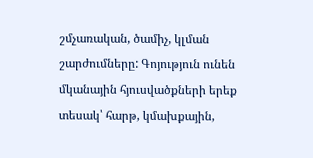շմչառական, ծամիչ, կլման շարժումները: Գոյություն ունեն մկանային հյուսվածքների երեք տեսակ՝ հարթ, կմախքային,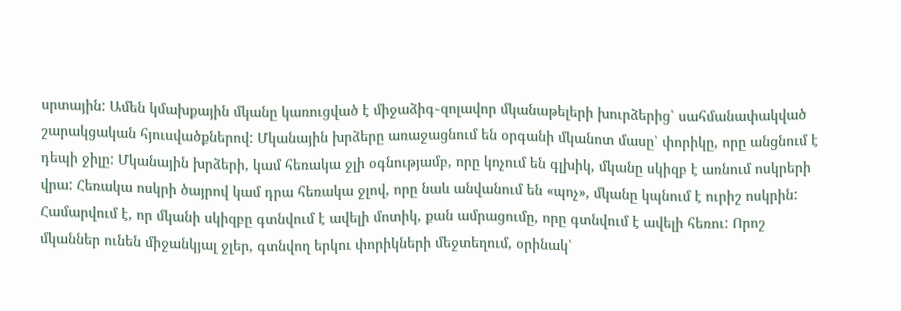սրտային: Ամեն կմախքային մկանը կառուցված է միջաձիգ֊զոլավոր մկանաթելերի խուրձերից՝ սահմանափակված շարակցական հյուսվածքներով: Մկանային խրձերը առաջացնում են օրգանի մկանոտ մասը՝ փորիկը, որը անցնում է դեպի ջիլը: Մկանային խրձերի, կամ հեռակա ջլի օգնությամբ, որը կոչում են գլխիկ, մկանը սկիզբ է առնում ոսկրերի վրա: Հեռակա ոսկրի ծայրով կամ դրա հեռակա ջլով, որը նաև անվանում են «պոչ», մկանը կպնում է ուրիշ ոսկրին: Համարվում է, որ մկանի սկիզբը գտնվում է ավելի մոտիկ, քան ամրացումը, որը գտնվում է ավելի հեռու: Որոշ մկաններ ունեն միջանկյալ ջլեր, գտնվող երկու փորիկների մեջտեղում, օրինակ՝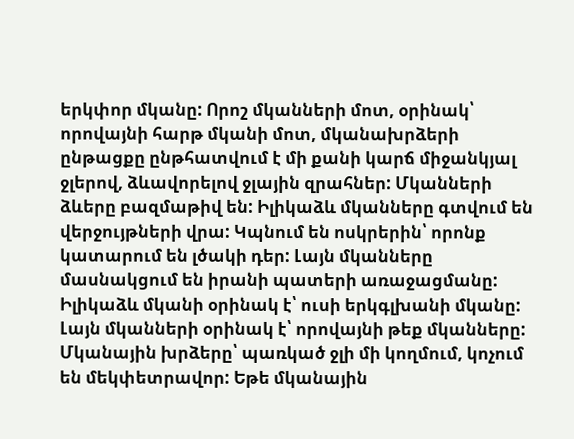երկփոր մկանը: Որոշ մկանների մոտ, օրինակ՝ որովայնի հարթ մկանի մոտ, մկանախրձերի ընթացքը ընթհատվում է մի քանի կարճ միջանկյալ ջլերով, ձևավորելով ջլային զրահներ: Մկանների ձևերը բազմաթիվ են: Իլիկաձև մկանները գտվում են վերջույթների վրա: Կպնում են ոսկրերին՝ որոնք կատարում են լծակի դեր: Լայն մկանները մասնակցում են իրանի պատերի առաջացմանը: Իլիկաձև մկանի օրինակ է՝ ուսի երկգլխանի մկանը: Լայն մկանների օրինակ է՝ որովայնի թեք մկանները: Մկանային խրձերը՝ պառկած ջլի մի կողմում, կոչում են մեկփետրավոր: Եթե մկանային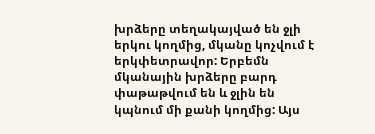խրձերը տեղակայված են ջլի երկու կողմից, մկանը կոչվում է երկփետրավոր: Երբեմն մկանային խրձերը բարդ փաթաթվում են և ջլին են կպնում մի քանի կողմից: Այս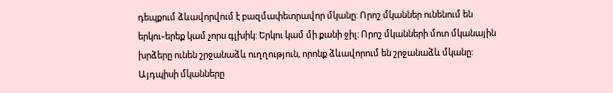դեպքում ձևավորվում է բազմափետրավոր մկանը: Որոշ մկաններ ունենում են երկու֊երեք կամ չորս գլխիկ: Երկու կամ մի քանի ջիլ: Որոշ մկանների մոտ մկանային խրձերը ունեն շրջանաձև ուղղություն, որոնք ձևավորում են շրջանաձև մկանը: Այդպիսի մկանները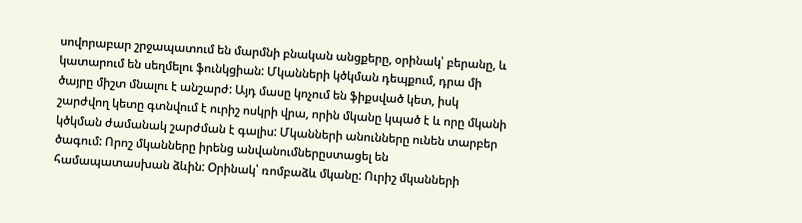սովորաբար շրջապատում են մարմնի բնական անցքերը, օրինակ՝ բերանը, և կատարում են սեղմելու ֆունկցիան: Մկանների կծկման դեպքում, դրա մի ծայրը միշտ մնալու է անշարժ: Այդ մասը կոչում են ֆիքսված կետ, իսկ շարժվող կետը գտնվում է ուրիշ ոսկրի վրա, որին մկանը կպած է և որը մկանի կծկման ժամանակ շարժման է գալիս: Մկանների անունները ունեն տարբեր ծագում: Որոշ մկանները իրենց անվանումներըստացել են համապատասխան ձևին: Օրինակ՝ ռոմբաձև մկանը: Ուրիշ մկանների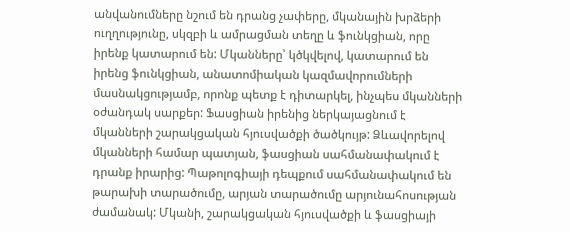անվանումները նշում են դրանց չափերը, մկանային խրձերի ուղղությունը, սկզբի և ամրացման տեղը և ֆունկցիան, որը իրենք կատարում են: Մկանները՝ կծկվելով, կատարում են իրենց ֆունկցիան, անատոմիական կազմավորումների մասնակցությամբ, որոնք պետք է դիտարկել, ինչպես մկանների օժանդակ սարքեր: Ֆասցիան իրենից ներկայացնում է մկանների շարակցական հյուսվածքի ծածկույթ: Ձևավորելով մկանների համար պատյան, ֆասցիան սահմանափակում է դրանք իրարից: Պաթոլոգիայի դեպքում սահմանափակում են թարախի տարածումը, արյան տարածումը արյունահոսության ժամանակ: Մկանի, շարակցական հյուսվածքի և ֆասցիայի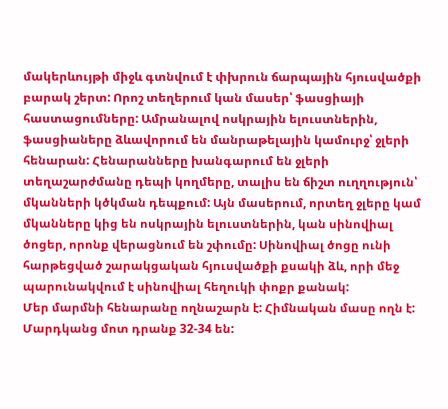մակերևույթի միջև գտնվում է փխրուն ճարպային հյուսվածքի բարակ շերտ: Որոշ տեղերում կան մասեր՝ ֆասցիայի հաստացումները: Ամրանալով ոսկրային ելուստներին, ֆասցիաները ձևավորում են մանրաթելային կամուրջ՝ ջլերի հենարան: Հենարանները խանգարում են ջլերի տեղաշարժմանը դեպի կողմերը, տալիս են ճիշտ ուղղություն՝ մկանների կծկման դեպքում: Այն մասերում, որտեղ ջլերը կամ մկանները կից են ոսկրային ելուստներին, կան սինովիալ ծոցեր, որոնք վերացնում են շփումը: Սինովիալ ծոցը ունի հարթեցված շարակցական հյուսվածքի քսակի ձև, որի մեջ պարունակվում է սինովիալ հեղուկի փոքր քանակ:
Մեր մարմնի հենարանը ողնաշարն է: Հիմնական մասը ողն է: Մարդկանց մոտ դրանք 32-34 են: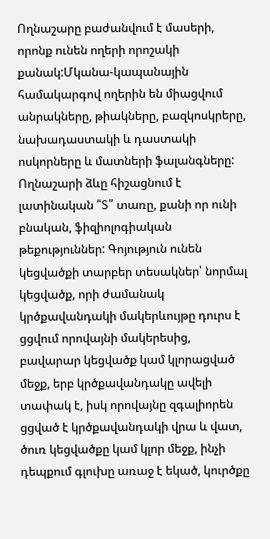Ողնաշարը բաժանվում է մասերի, որոնք ունեն ողերի որոշակի քանակ:Մկանա-կապանային համակարգով ողերին են միացվում անրակները, թիակները, բազկոսկրերը, նախադաստակի և դաստակի ոսկորները և մատների ֆալանգները: Ողնաշարի ձևը հիշացնում է լատինական “S” տառը, քանի որ ունի բնական, ֆիզիոլոգիական թեքություններ: Գոյություն ունեն կեցվածքի տարբեր տեսակներ՝ նորմալ կեցվածք, որի ժամանակ կրծքավանդակի մակերևույթը դուրս է ցցվում որովայնի մակերեսից, բավարար կեցվածք կամ կլորացված մեջք, երբ կրծքավանդակը ավելի տափակ է, իսկ որովայնը զգալիորեն ցցված է կրծքավանդակի վրա և վատ, ծուռ կեցվածքը կամ կլոր մեջք, ինչի դեպքում գլուխը առաջ է եկած, կուրծքը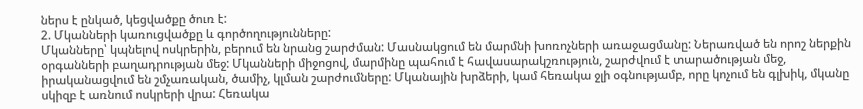ներս է ընկած, կեցվածքը ծուռ է:
2. Մկանների կառուցվածքը և գործողությունները:
Մկանները՝ կպնելով ոսկրերին, բերում են նրանց շարժման: Մասնակցում են մարմնի խոռոչների առաջացմանը: Ներառված են որոշ ներքին օրգանների բաղադրության մեջ: Մկանների միջոցով, մարմինը պահում է հավասարակշռություն, շարժվում է տարածության մեջ, իրականացվում են շմչառական, ծամիչ, կլման շարժումները: Մկանային խրձերի, կամ հեռակա ջլի օգնությամբ, որը կոչում են գլխիկ, մկանը սկիզբ է առնում ոսկրերի վրա: Հեռակա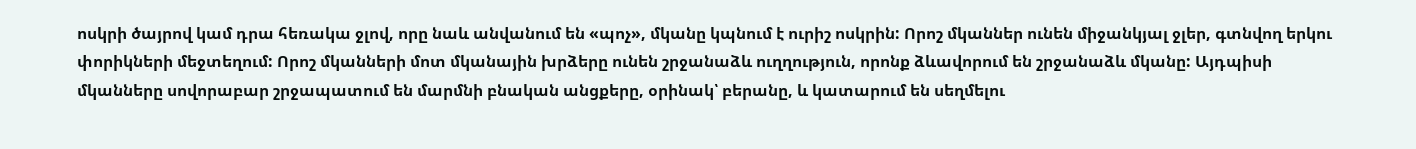ոսկրի ծայրով կամ դրա հեռակա ջլով, որը նաև անվանում են «պոչ», մկանը կպնում է ուրիշ ոսկրին: Որոշ մկաններ ունեն միջանկյալ ջլեր, գտնվող երկու փորիկների մեջտեղում: Որոշ մկանների մոտ մկանային խրձերը ունեն շրջանաձև ուղղություն, որոնք ձևավորում են շրջանաձև մկանը: Այդպիսի մկանները սովորաբար շրջապատում են մարմնի բնական անցքերը, օրինակ՝ բերանը, և կատարում են սեղմելու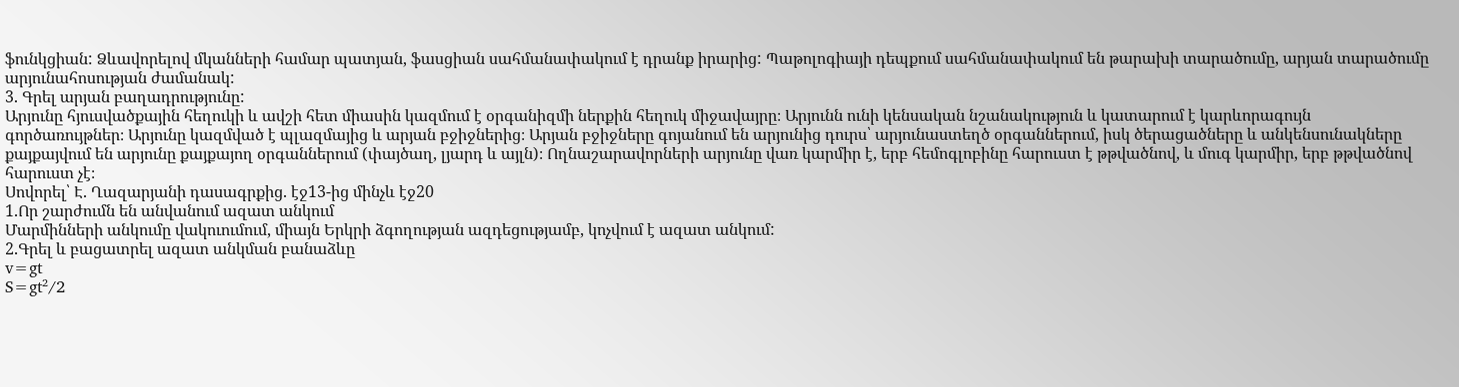ֆունկցիան: Ձևավորելով մկանների համար պատյան, ֆասցիան սահմանափակում է դրանք իրարից: Պաթոլոգիայի դեպքում սահմանափակում են թարախի տարածումը, արյան տարածումը արյունահոսության ժամանակ:
3. Գրել արյան բաղադրությունը:
Արյունը հյուսվածքային հեղուկի և ավշի հետ միասին կազմում է օրգանիզմի ներքին հեղուկ միջավայրը։ Արյունն ունի կենսական նշանակություն և կատարում է կարևորագույն գործառույթներ։ Արյունը կազմված է պլազմայից և արյան բջիջներից։ Արյան բջիջները գոյանում են արյունից դուրս՝ արյունաստեղծ օրգաններում, իսկ ծերացածները և անկենսունակները քայքայվում են արյունը քայքայող օրգաններում (փայծաղ, լյարդ և այլն)։ Ողնաշարավորների արյունը վառ կարմիր է, երբ հեմոգլոբինը հարուստ է թթվածնով, և մուգ կարմիր, երբ թթվածնով հարուստ չէ։
Սովորել՝ Է. Ղազարյանի դասագրքից. էջ13-ից մինչև էջ20
1.Որ շարժումն են անվանում ազատ անկում
Մարմինների անկումը վակուումում, միայն Երկրի ձգողության ազդեցությամբ, կոչվում է ազատ անկում:
2.Գրել և բացատրել ազատ անկման բանաձևը
v=gt
S=gt²/2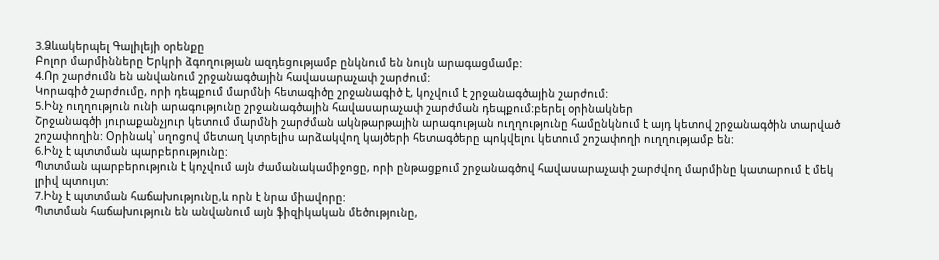3.Ձևակերպել Գալիլեյի օրենքը
Բոլոր մարմինները Երկրի ձգողության ազդեցությամբ ընկնում են նույն արագացմամբ:
4.Որ շարժումն են անվանում շրջանագծային հավասարաչափ շարժում:
Կորագիծ շարժումը, որի դեպքում մարմնի հետագիծը շրջանագիծ է, կոչվում է շրջանագծային շարժում:
5.Ինչ ուղղություն ունի արագությունը շրջանագծային հավասարաչափ շարժման դեպքում:բերել օրինակներ
Շրջանագծի յուրաքանչյուր կետում մարմնի շարժման ակնթարթային արագության ուղղությունը համընկնում է այդ կետով շրջանագծին տարված շոշափողին: Օրինակ՝ սղոցով մետաղ կտրելիս արձակվող կայծերի հետագծերը պոկվելու կետում շոշափողի ուղղությամբ են:
6.Ինչ է պտտման պարբերությունը:
Պտտման պարբերություն է կոչվում այն ժամանակամիջոցը, որի ընթացքում շրջանագծով հավասարաչափ շարժվող մարմինը կատարում է մեկ լրիվ պտույտ:
7.Ինչ է պտտման հաճախությունը,և որն է նրա միավորը:
Պտտման հաճախություն են անվանում այն ֆիզիկական մեծությունը,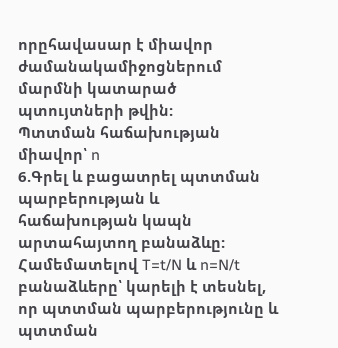որըհավասար է միավոր ժամանակամիջոցներում մարմնի կատարած պտույտների թվին:
Պտտման հաճախության միավոր՝ n
6.Գրել և բացատրել պտտման պարբերության և հաճախության կապն արտահայտող բանաձևը:
Համեմատելով T=t/N և n=N/t բանաձևերը՝ կարելի է տեսնել, որ պտտման պարբերությունը և պտտման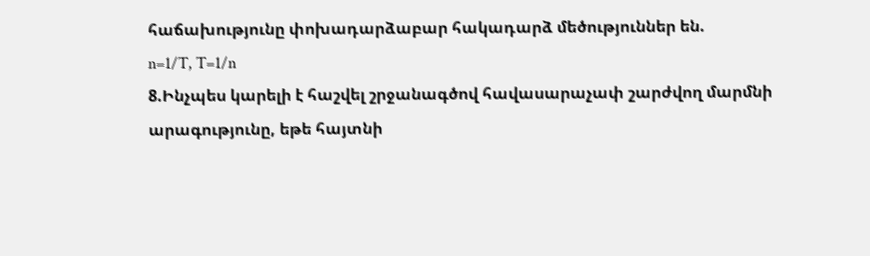հաճախությունը փոխադարձաբար հակադարձ մեծություններ են.
n=1/T, T=1/n
8.Ինչպես կարելի է հաշվել շրջանագծով հավասարաչափ շարժվող մարմնի արագությունը, եթե հայտնի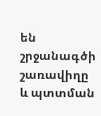են շրջանագծի շառավիղը և պտտման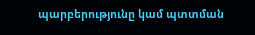պարբերությունը կամ պտտման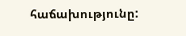հաճախությունը: